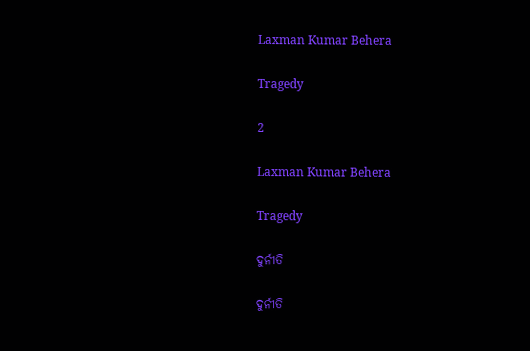Laxman Kumar Behera

Tragedy

2

Laxman Kumar Behera

Tragedy

ଦୁର୍ନୀତି

ଦୁର୍ନୀତି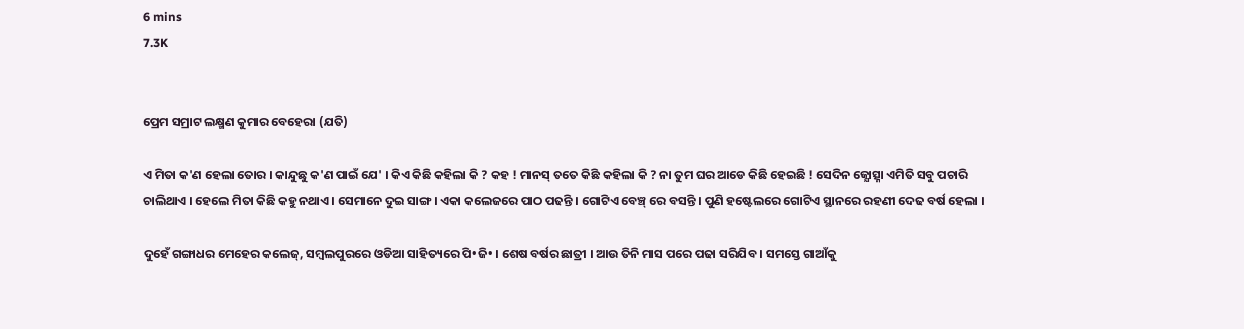6 mins
7.3K


ପ୍ରେମ ସମ୍ରାଟ ଲକ୍ଷ୍ମଣ କୁମାର ବେହେରା (ଯତି)

ଏ ମିତା କ'ଣ ହେଲା ତୋର । କାନ୍ଦୁଛୁ କ'ଣ ପାଇଁ ଯେ' । କିଏ କିଛି କହିଲା କି ? କହ ! ମାନସ୍ ତତେ କିଛି କହିଲା କି ? ନା ତୁମ ଘର ଆଡେ କିଛି ହେଇଛି ! ସେଦିନ ଜ୍ଯୋତ୍ସ୍ନା ଏମିତି ସବୁ ପଚାରି ଚାଲିଥାଏ । ହେଲେ ମିତା କିଛି କହୁ ନଥାଏ । ସେମାନେ ଦୁଇ ସାଙ୍ଗ । ଏକା କଲେଜରେ ପାଠ ପଢନ୍ତି । ଗୋଟିଏ ବେଞ୍ଚ୍ ରେ ବସନ୍ତି । ପୁଣି ହଷ୍ଟେଲରେ ଗୋଟିଏ ସ୍ଥାନରେ ରହଣୀ ଦେଢ ବର୍ଷ ହେଲା ।

ଦୁହେଁ ଗଙ୍ଗାଧର ମେହେର କଲେଜ୍, ସମ୍ବଲପୁରରେ ଓଡିଆ ସାହିତ୍ୟରେ ପି•ଜି• । ଶେଷ ବର୍ଷର ଛାତ୍ରୀ । ଆଉ ତିନି ମାସ ପରେ ପଢା ସରିଯିବ । ସମସ୍ତେ ଗାଆଁକୁ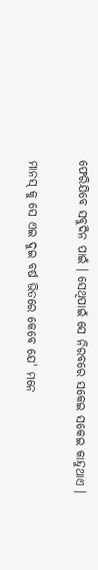ଫେରିଯିବେ ସବୁଦିନ ପାଇଁ । ସେଥିପାଇଁ ସେ ନିରବରେ ସକେଇ ସକେଇ କାନ୍ଦୁଥାଏ ।

ମାନସ୍ କୁ ସେ ଏଇ ଦୁଇ ବର୍ଷ ଭିତରେ କେବେ ଯେ' ମନେ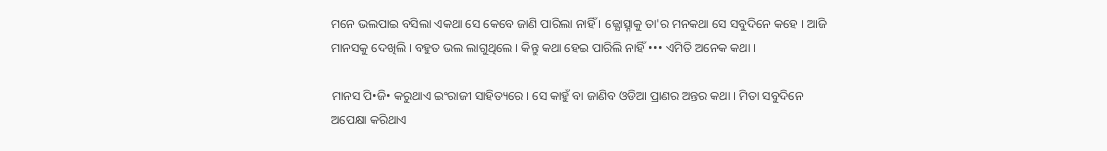ମନେ ଭଲପାଇ ବସିଲା ଏକଥା ସେ କେବେ ଜାଣି ପାରିଲା ନାହିଁ । ଜ୍ଯୋତ୍ସ୍ନାକୁ ତା'ର ମନକଥା ସେ ସବୁଦିନେ କହେ । ଆଜି ମାନସକୁ ଦେଖିଲି । ବହୁତ ଭଲ ଲାଗୁଥିଲେ । କିନ୍ତୁ କଥା ହେଇ ପାରିଲି ନାହିଁ ••• ଏମିତି ଅନେକ କଥା ।

ମାନସ ପି•ଜି• କରୁଥାଏ ଇଂରାଜୀ ସାହିତ୍ୟରେ । ସେ କାହୁଁ ବା ଜାଣିବ ଓଡିଆ ପ୍ରାଣର ଅନ୍ତର କଥା । ମିତା ସବୁଦିନେ ଅପେକ୍ଷା କରିଥାଏ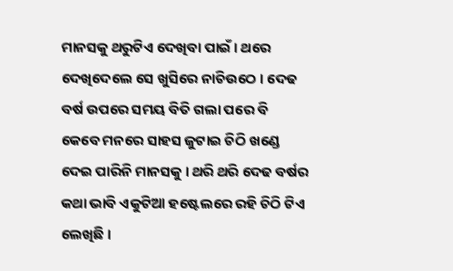ମାନସକୁ ଥରୁଟିଏ ଦେଖିବା ପାଇଁ । ଥରେ ଦେଖିଦେଲେ ସେ ଖୁସିରେ ନାଚିଉଠେ । ଦେଢ ବର୍ଷ ଉପରେ ସମୟ ବିତି ଗଲା ପରେ ବି କେବେ ମନରେ ସାହସ ଜୁଟାଇ ଚିଠି ଖଣ୍ଡେ ଦେଇ ପାରିନି ମାନସକୁ । ଥରି ଥରି ଦେଢ ବର୍ଷର କଥା ଭାବି ଏକୁଟିଆ ହଷ୍ଟେଲରେ ରହି ଚିଠି ଟିଏ ଲେଖିଛି ।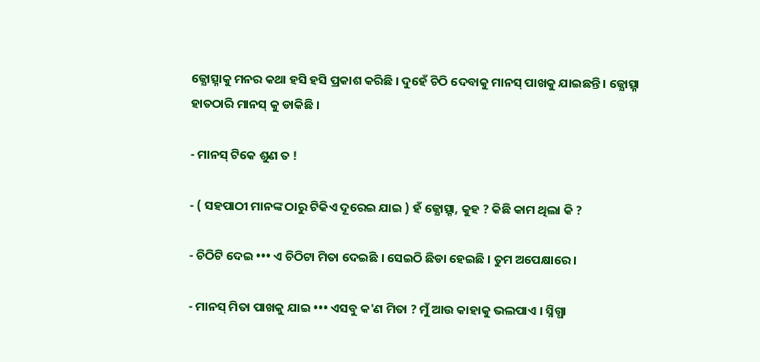ଜ୍ଯୋତ୍ସ୍ନାକୁ ମନର କଥା ହସି ହସି ପ୍ରକାଶ କରିଛି । ଦୁହେଁ ଚିଠି ଦେବାକୁ ମାନସ୍ ପାଖକୁ ଯାଇଛନ୍ତି । ଜ୍ଯୋତ୍ସ୍ନା ହାତଠାରି ମାନସ୍ କୁ ଡାକିଛି ।

- ମାନସ୍ ଟିକେ ଶୁଣ ତ !

- ( ସହପାଠୀ ମାନଙ୍କ ଠାରୁ ଟିକିଏ ଦୂରେଇ ଯାଇ ) ହଁ ଜ୍ଯୋତ୍ସ୍ନା, କୁହ ? କିଛି କାମ ଥିଲା କି ?

- ଚିଠିଟି ଦେଇ ••• ଏ ଚିଠିଟା ମିତା ଦେଇଛି । ସେଇଠି ଛିଡା ହେଇଛି । ତୁମ ଅପେକ୍ଷାରେ ।

- ମାନସ୍ ମିତା ପାଖକୁ ଯାଇ ••• ଏସବୁ କ'ଣ ମିତା ? ମୁଁ ଆଉ କାହାକୁ ଭଲପାଏ । ସ୍ନିଗ୍ଧା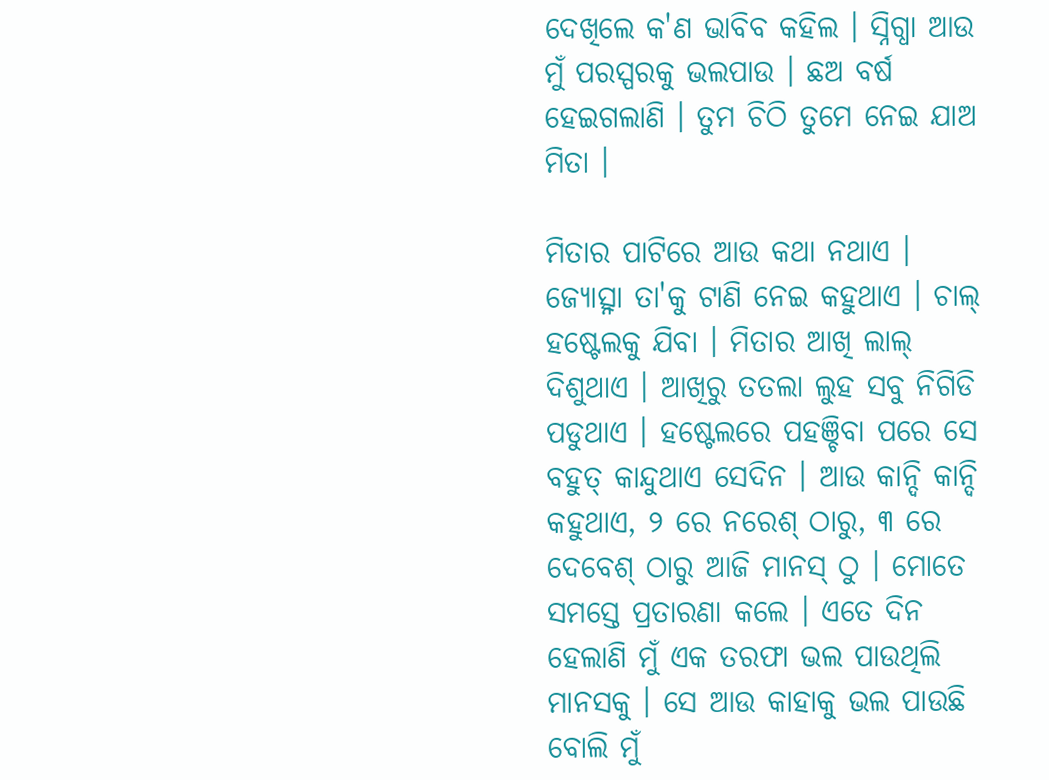ଦେଖିଲେ କ'ଣ ଭାବିବ କହିଲ । ସ୍ନିଗ୍ଧା ଆଉ ମୁଁ ପରସ୍ପରକୁ ଭଲପାଉ । ଛଅ ବର୍ଷ ହେଇଗଲାଣି । ତୁମ ଚିଠି ତୁମେ ନେଇ ଯାଅ ମିତା ।

ମିତାର ପାଟିରେ ଆଉ କଥା ନଥାଏ । ଜ୍ଯୋତ୍ସ୍ନା ତା'କୁ ଟାଣି ନେଇ କହୁଥାଏ । ଚାଲ୍ ହଷ୍ଟେଲକୁ ଯିବା । ମିତାର ଆଖି ଲାଲ୍ ଦିଶୁଥାଏ । ଆଖିରୁ ତତଲା ଲୁହ ସବୁ ନିଗିଡି ପଡୁଥାଏ । ହଷ୍ଟେଲରେ ପହଞ୍ଚିବା ପରେ ସେ ବହୁତ୍ କାନ୍ଦୁଥାଏ ସେଦିନ । ଆଉ କାନ୍ଦି କାନ୍ଦି କହୁଥାଏ, ୨ ରେ ନରେଶ୍ ଠାରୁ, ୩ ରେ ଦେବେଶ୍ ଠାରୁ ଆଜି ମାନସ୍ ଠୁ । ମୋତେ ସମସ୍ତେ ପ୍ରତାରଣା କଲେ । ଏତେ ଦିନ ହେଲାଣି ମୁଁ ଏକ ତରଫା ଭଲ ପାଉଥିଲି ମାନସକୁ । ସେ ଆଉ କାହାକୁ ଭଲ ପାଉଛି ବୋଲି ମୁଁ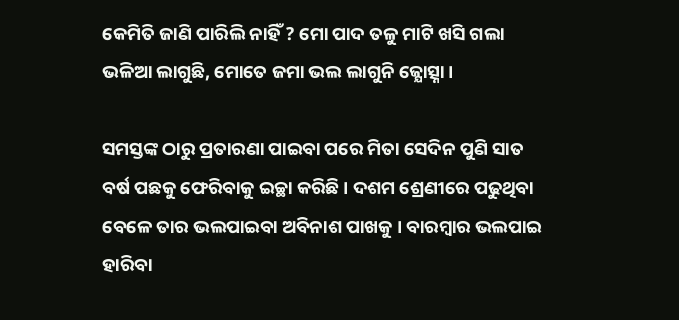କେମିତି ଜାଣି ପାରିଲି ନାହିଁ ? ମୋ ପାଦ ତଳୁ ମାଟି ଖସି ଗଲା ଭଳିଆ ଲାଗୁଛି, ମୋତେ ଜମା ଭଲ ଲାଗୁନି ଜ୍ଯୋତ୍ସ୍ନା ।

ସମସ୍ତଙ୍କ ଠାରୁ ପ୍ରତାରଣା ପାଇବା ପରେ ମିତା ସେଦିନ ପୁଣି ସାତ ବର୍ଷ ପଛକୁ ଫେରିବାକୁ ଇଚ୍ଛା କରିଛି । ଦଶମ ଶ୍ରେଣୀରେ ପଢୁଥିବା ବେଳେ ତାର ଭଲପାଇବା ଅବିନାଶ ପାଖକୁ । ବାରମ୍ବାର ଭଲପାଇ ହାରିବା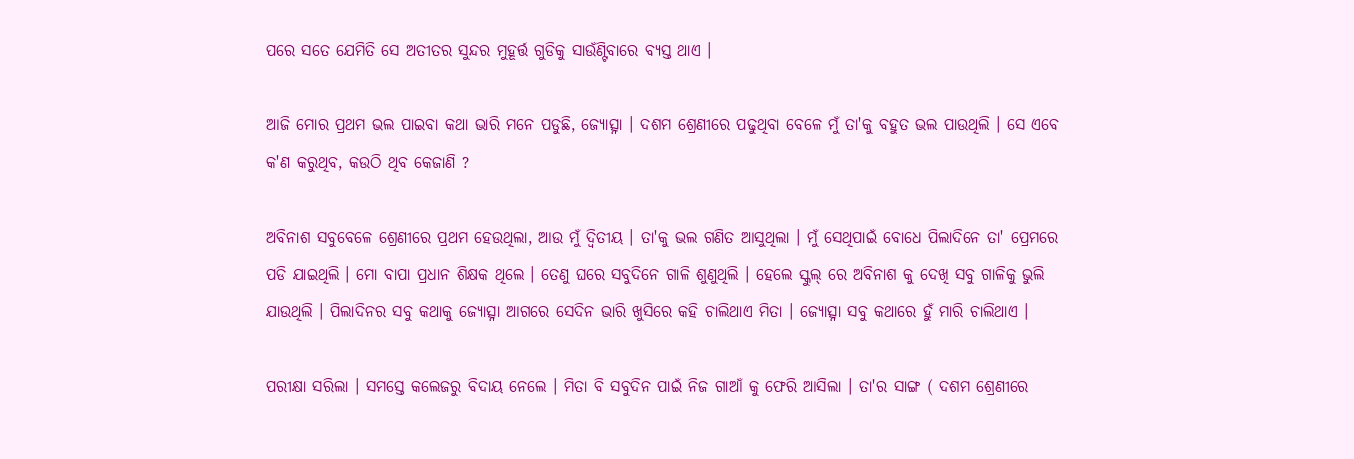ପରେ ସତେ ଯେମିତି ସେ ଅତୀତର ସୁନ୍ଦର ମୁହୂର୍ତ୍ତ ଗୁଡିକୁ ସାଉଁଣ୍ଟିବାରେ ବ୍ଯସ୍ତ ଥାଏ ।

ଆଜି ମୋର ପ୍ରଥମ ଭଲ ପାଇବା କଥା ଭାରି ମନେ ପଡୁଛି, ଜ୍ଯୋତ୍ସ୍ନା । ଦଶମ ଶ୍ରେଣୀରେ ପଢୁଥିବା ବେଳେ ମୁଁ ତା'କୁ ବହୁତ ଭଲ ପାଉଥିଲି । ସେ ଏବେ କ'ଣ କରୁଥିବ, କଉଠି ଥିବ କେଜାଣି ?

ଅବିନାଶ ସବୁବେଳେ ଶ୍ରେଣୀରେ ପ୍ରଥମ ହେଉଥିଲା, ଆଉ ମୁଁ ଦ୍ବିତୀୟ । ତା'କୁ ଭଲ ଗଣିତ ଆସୁଥିଲା । ମୁଁ ସେଥିପାଇଁ ବୋଧେ ପିଲାଦିନେ ତା' ପ୍ରେମରେ ପଡି ଯାଇଥିଲି । ମୋ ବାପା ପ୍ରଧାନ ଶିକ୍ଷକ ଥିଲେ । ତେଣୁ ଘରେ ସବୁଦିନେ ଗାଳି ଶୁଣୁଥିଲି । ହେଲେ ସ୍କୁଲ୍ ରେ ଅବିନାଶ କୁ ଦେଖି ସବୁ ଗାଳିକୁ ଭୁଲି ଯାଉଥିଲି । ପିଲାଦିନର ସବୁ କଥାକୁ ଜ୍ଯୋତ୍ସ୍ନା ଆଗରେ ସେଦିନ ଭାରି ଖୁସିରେ କହି ଚାଲିଥାଏ ମିତା । ଜ୍ଯୋତ୍ସ୍ନା ସବୁ କଥାରେ ହୁଁ ମାରି ଚାଲିଥାଏ ।

ପରୀକ୍ଷା ସରିଲା । ସମସ୍ତେ କଲେଜରୁ ବିଦାୟ ନେଲେ । ମିତା ବି ସବୁଦିନ ପାଇଁ ନିଜ ଗାଆଁ କୁ ଫେରି ଆସିଲା । ତା'ର ସାଙ୍ଗ ( ଦଶମ ଶ୍ରେଣୀରେ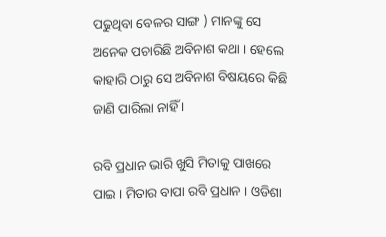ପଢୁଥିବା ବେଳର ସାଙ୍ଗ ) ମାନଙ୍କୁ ସେ ଅନେକ ପଚାରିଛି ଅବିନାଶ କଥା । ହେଲେ କାହାରି ଠାରୁ ସେ ଅବିନାଶ ବିଷୟରେ କିଛି ଜାଣି ପାରିଲା ନାହିଁ ।

ରବି ପ୍ରଧାନ ଭାରି ଖୁସି ମିତାକୁ ପାଖରେ ପାଇ । ମିତାର ବାପା ରବି ପ୍ରଧାନ । ଓଡିଶା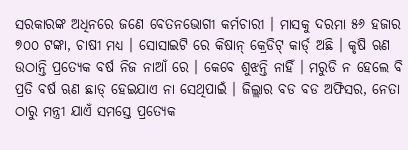ସରକାରଙ୍କ ଅଧିନରେ ଜଣେ ବେତନଭୋଗୀ କର୍ମଚାରୀ । ମାସକୁ ଦରମା ୫୬ ହଜାର ୭୦୦ ଟଙ୍କା, ଚାଷୀ ମଧ୍ୟ । ସୋସାଇଟି ରେ କିଷାନ୍ କ୍ରେଡିଟ୍ କାର୍ଡ୍ ଅଛି । କୃଷି ଋଣ ଉଠାନ୍ତି ପ୍ରତ୍ଯେକ ବର୍ଷ ନିଜ ନାଆଁ ରେ । କେବେ ଶୁଝନ୍ତି ନାହିଁ । ମରୁଡି ନ ହେଲେ ବି ପ୍ରତି ବର୍ଷ ଋଣ ଛାଡ୍ ହେଇଯାଏ ନା ସେଥିପାଇଁ । ଜିଲ୍ଲାର ବଡ ବଡ ଅଫିସର, ନେତା ଠାରୁ ମନ୍ତ୍ରୀ ଯାଏଁ ସମସ୍ତେ ପ୍ରତ୍ଯେକ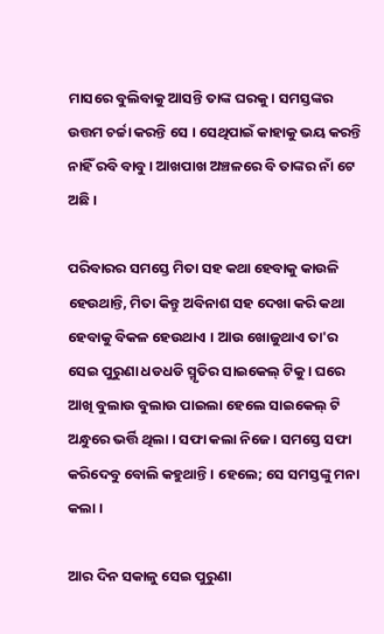ମାସରେ ବୁଲିବାକୁ ଆସନ୍ତି ତାଙ୍କ ଘରକୁ। ସମସ୍ତଙ୍କର ଉତ୍ତମ ଚର୍ଚ୍ଚା କରନ୍ତି ସେ । ସେଥିପାଇଁ କାହାକୁ ଭୟ କରନ୍ତି ନାହିଁ ରବି ବାବୁ । ଆଖପାଖ ଅଞ୍ଚଳରେ ବି ତାଙ୍କର ନାଁ ଟେ ଅଛି ।

ପରିବାରର ସମସ୍ତେ ମିତା ସହ କଥା ହେବାକୁ କାଉଳି ହେଉଥାନ୍ତି, ମିତା କିନ୍ତୁ ଅବିନାଶ ସହ ଦେଖା କରି କଥା ହେବାକୁ ବିକଳ ହେଉଥାଏ । ଆଉ ଖୋଜୁଥାଏ ତା'ର ସେଇ ପୁରୁଣା ଧଡଧଡି ସ୍ମୃତିର ସାଇକେଲ୍ ଟିକୁ । ଘରେ ଆଖି ବୁଲାଉ ବୁଲାଉ ପାଇଲା ହେଲେ ସାଇକେଲ୍ ଟି ଅନ୍ଧୁରେ ଭର୍ତ୍ତି ଥିଲା । ସଫା କଲା ନିଜେ । ସମସ୍ତେ ସଫା କରିଦେବୁ ବୋଲି କହୁଥାନ୍ତି । ହେଲେ; ସେ ସମସ୍ତଙ୍କୁ ମନା କଲା ।

ଆର ଦିନ ସକାଳୁ ସେଇ ପୁରୁଣା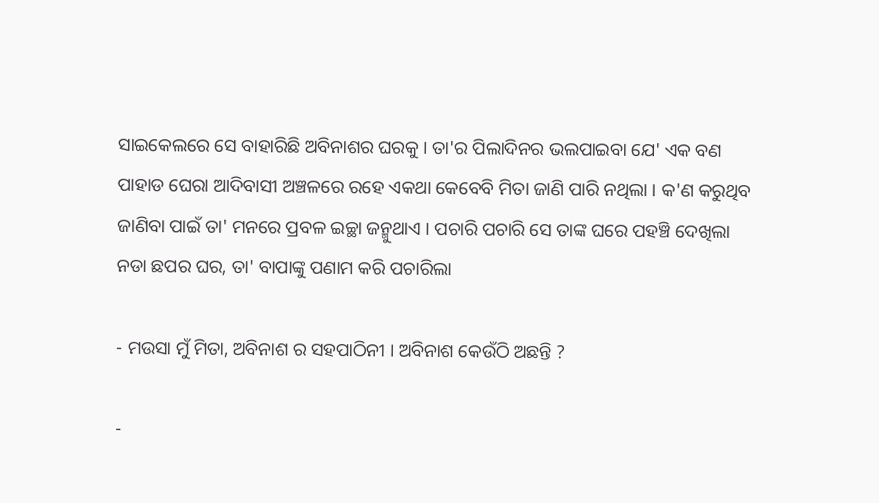ସାଇକେଲରେ ସେ ବାହାରିଛି ଅବିନାଶର ଘରକୁ । ତା'ର ପିଲାଦିନର ଭଲପାଇବା ଯେ' ଏକ ବଣ ପାହାଡ ଘେରା ଆଦିବାସୀ ଅଞ୍ଚଳରେ ରହେ ଏକଥା କେବେବି ମିତା ଜାଣି ପାରି ନଥିଲା । କ'ଣ କରୁଥିବ ଜାଣିବା ପାଇଁ ତା' ମନରେ ପ୍ରବଳ ଇଚ୍ଛା ଜନ୍ମୁଥାଏ । ପଚାରି ପଚାରି ସେ ତାଙ୍କ ଘରେ ପହଞ୍ଚି ଦେଖିଲା ନଡା ଛପର ଘର, ତା' ବାପାଙ୍କୁ ପଣାମ କରି ପଚାରିଲା

- ମଉସା ମୁଁ ମିତା, ଅବିନାଶ ର ସହପାଠିନୀ । ଅବିନାଶ କେଉଁଠି ଅଛନ୍ତି ?

-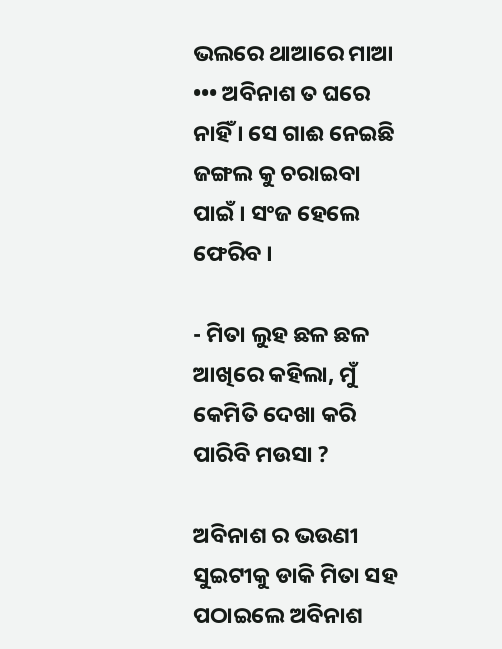ଭଲରେ ଥାଆରେ ମାଆ ••• ଅବିନାଶ ତ ଘରେ ନାହିଁ । ସେ ଗାଈ ନେଇଛି ଜଙ୍ଗଲ କୁ ଚରାଇବା ପାଇଁ । ସଂଜ ହେଲେ ଫେରିବ ।

- ମିତା ଲୁହ ଛଳ ଛଳ ଆଖିରେ କହିଲା, ମୁଁ କେମିତି ଦେଖା କରି ପାରିବି ମଉସା ?

ଅବିନାଶ ର ଭଉଣୀ ସୁଇଟୀକୁ ଡାକି ମିତା ସହ ପଠାଇଲେ ଅବିନାଶ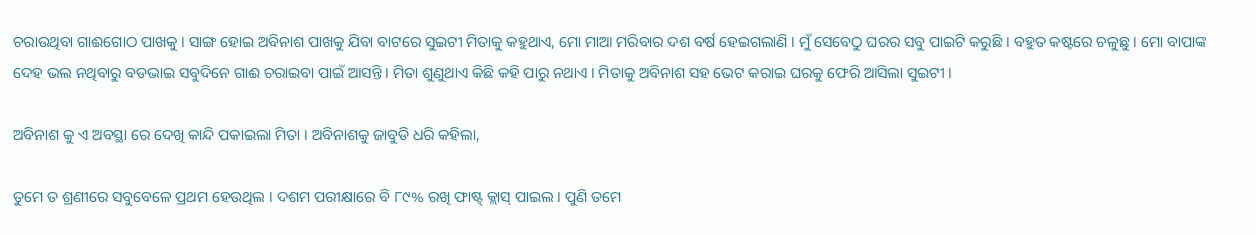ଚରାଉଥିବା ଗାଈଗୋଠ ପାଖକୁ । ସାଙ୍ଗ ହୋଇ ଅବିନାଶ ପାଖକୁ ଯିବା ବାଟରେ ସୁଇଟୀ ମିତାକୁ କହୁଥାଏ, ମୋ ମାଆ ମରିବାର ଦଶ ବର୍ଷ ହେଇଗଲାଣି । ମୁଁ ସେବେଠୁ ଘରର ସବୁ ପାଇଟି କରୁଛି । ବହୁତ କଷ୍ଟରେ ଚଳୁଛୁ । ମୋ ବାପାଙ୍କ ଦେହ ଭଲ ନଥିବାରୁ ବଡଭାଇ ସବୁଦିନେ ଗାଈ ଚରାଇବା ପାଇଁ ଆସନ୍ତି । ମିତା ଶୁଣୁଥାଏ କିଛି କହି ପାରୁ ନଥାଏ । ମିତାକୁ ଅବିନାଶ ସହ ଭେଟ କରାଇ ଘରକୁ ଫେରି ଆସିଲା ସୁଇଟୀ ।

ଅବିନାଶ କୁ ଏ ଅବସ୍ଥା ରେ ଦେଖି କାନ୍ଦି ପକାଇଲା ମିତା । ଅବିନାଶକୁ ଜାବୁଡି ଧରି କହିଲା,

ତୁମେ ତ ଶ୍ରଣୀରେ ସବୁବେଳେ ପ୍ରଥମ ହେଉଥିଲ । ଦଶମ ପରୀକ୍ଷାରେ ବି ୮୯% ରଖି ଫାଷ୍ଟ୍ କ୍ଲାସ୍ ପାଇଲ । ପୁଣି ତମେ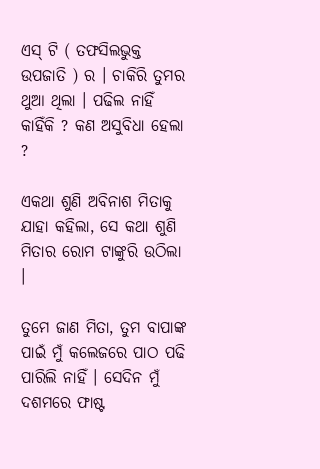ଏସ୍ ଟି ( ତଫସିଲଭୁକ୍ତ ଉପଜାତି ) ର । ଚାକିରି ତୁମର ଥୁଆ ଥିଲା । ପଢିଲ ନାହିଁ କାହିଁକି ? କଣ ଅସୁବିଧା ହେଲା ?

ଏକଥା ଶୁଣି ଅବିନାଶ ମିତାକୁ ଯାହା କହିଲା, ସେ କଥା ଶୁଣି ମିତାର ରୋମ ଟାଙ୍କୁରି ଉଠିଲା ।

ତୁମେ ଜାଣ ମିତା, ତୁମ ବାପାଙ୍କ ପାଇଁ ମୁଁ କଲେଜରେ ପାଠ ପଢି ପାରିଲି ନାହିଁ । ସେଦିନ ମୁଁ ଦଶମରେ ଫାଷ୍ଟ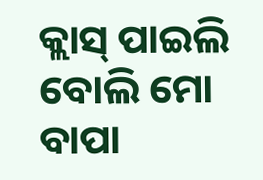କ୍ଲାସ୍ ପାଇଲି ବୋଲି ମୋ ବାପା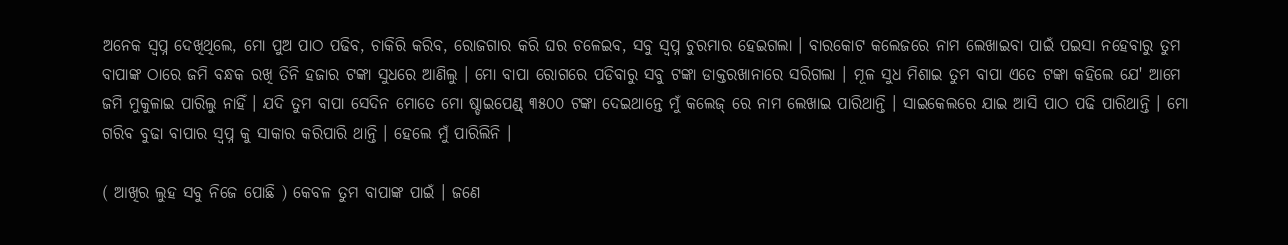ଅନେକ ସ୍ବପ୍ନ ଦେଖିଥିଲେ, ମୋ ପୁଅ ପାଠ ପଢିବ, ଚାକିରି କରିବ, ରୋଜଗାର କରି ଘର ଚଳେଇବ, ସବୁ ସ୍ବପ୍ନ ଚୁରମାର ହେଇଗଲା । ବାରକୋଟ କଲେଜରେ ନାମ ଲେଖାଇବା ପାଇଁ ପଇସା ନହେବାରୁ ତୁମ ବାପାଙ୍କ ଠାରେ ଜମି ବନ୍ଧକ ରଖି ତିନି ହଜାର ଟଙ୍କା ସୁଧରେ ଆଣିଲୁ । ମୋ ବାପା ରୋଗରେ ପଡିବାରୁ ସବୁ ଟଙ୍କା ଡାକ୍ତରଖାନାରେ ସରିଗଲା । ମୂଳ ସୁଧ ମିଶାଇ ତୁମ ବାପା ଏତେ ଟଙ୍କା କହିଲେ ଯେ' ଆମେ ଜମି ମୁକୁଳାଇ ପାରିଲୁ ନାହିଁ । ଯଦି ତୁମ ବାପା ସେଦିନ ମୋତେ ମୋ ଷ୍ଡାଇପେଣ୍ଡ୍ ୩୫୦୦ ଟଙ୍କା ଦେଇଥାନ୍ତେ ମୁଁ କଲେଜ୍ ରେ ନାମ ଲେଖାଇ ପାରିଥାନ୍ତି । ସାଇକେଲରେ ଯାଇ ଆସି ପାଠ ପଢି ପାରିଥାନ୍ତି । ମୋ ଗରିବ ବୁଢା ବାପାର ସ୍ବପ୍ନ କୁ ସାକାର କରିପାରି ଥାନ୍ତି । ହେଲେ ମୁଁ ପାରିଲିନି ।

( ଆଖିର ଲୁହ ସବୁ ନିଜେ ପୋଛି ) କେବଳ ତୁମ ବାପାଙ୍କ ପାଇଁ । ଜଣେ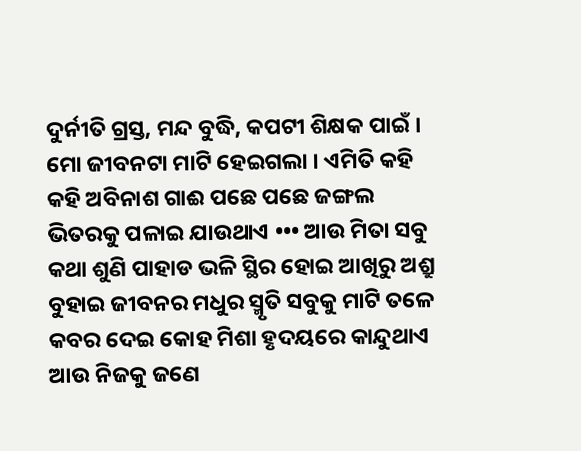ଦୁର୍ନୀତି ଗ୍ରସ୍ତ, ମନ୍ଦ ବୁଦ୍ଧି, କପଟୀ ଶିକ୍ଷକ ପାଇଁ । ମୋ ଜୀବନଟା ମାଟି ହେଇଗଲା । ଏମିତି କହି କହି ଅବିନାଶ ଗାଈ ପଛେ ପଛେ ଜଙ୍ଗଲ ଭିତରକୁ ପଳାଇ ଯାଉଥାଏ ••• ଆଉ ମିତା ସବୁ କଥା ଶୁଣି ପାହାଡ ଭଳି ସ୍ଥିର ହୋଇ ଆଖିରୁ ଅଶ୍ରୁ ବୁହାଇ ଜୀବନର ମଧୁର ସ୍ମୃତି ସବୁକୁ ମାଟି ତଳେ କବର ଦେଇ କୋହ ମିଶା ହୃଦୟରେ କାନ୍ଦୁଥାଏ ଆଉ ନିଜକୁ ଜଣେ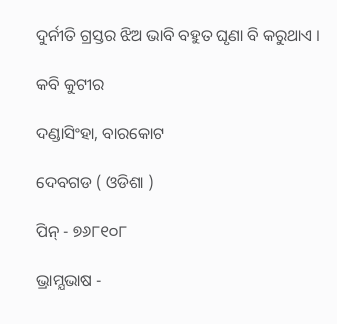ଦୁର୍ନୀତି ଗ୍ରସ୍ତର ଝିଅ ଭାବି ବହୁତ ଘୃଣା ବି କରୁଥାଏ ।

କବି କୁଟୀର

ଦଣ୍ଡାସିଂହା, ବାରକୋଟ

ଦେବଗଡ ( ଓଡିଶା )

ପିନ୍ - ୭୬୮୧୦୮

ଭ୍ରାମ୍ଯଭାଷ -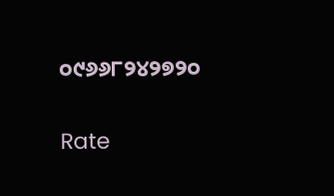୦୯୬୬୮୨୪୨୭୨୦


Rate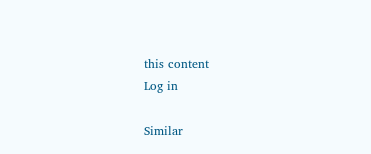this content
Log in

Similar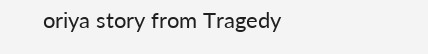oriya story from Tragedy